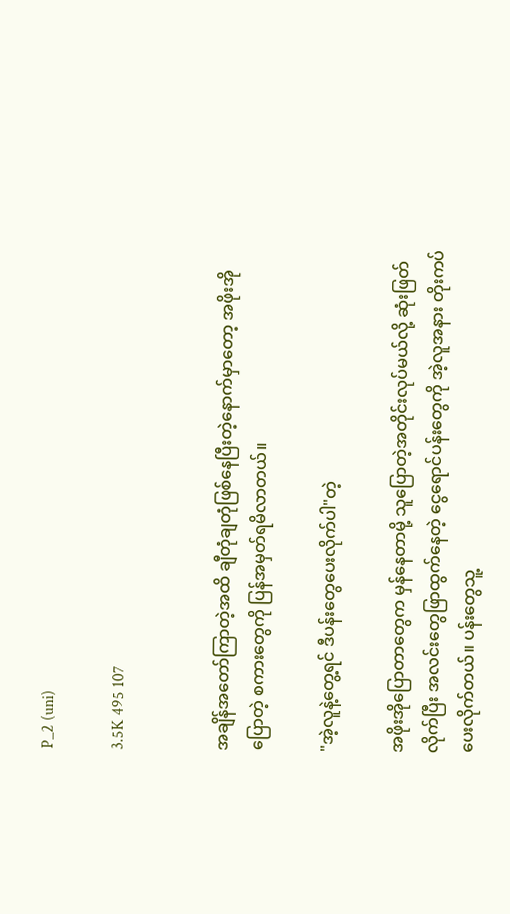P_2 (uni)

3.5K 495 107


အချိန်အတော်ကြာတဲ့အထိ ချီတုံချတုံဖြစ်နေပြီးတဲ့နောက်မှာတော့ အဖိုးအိုပြောတဲ့ စကားတွေကို ပြန်အမှတ်ရမိလာတယ်။

"အဲ့လူနဲ့တွေ့ရင် ဒီပန်းတွေပေးလိုက်ပါ"တဲ့

အဖိုးအိုပြောတာတွေက မှန်နေတာမို့ သူပြောတဲ့အတိုင်းလုပ်မယ်လို့ ဆုံးဖြတ်လိုက်ပြီး အလင်းတွေဖြာထွက်နေတဲ့ ငွေရောင်ပန်းတွေကို အဲ့လူအနား တိုးကပ်ပေးလိုက်တယ်။ ပန်းတွေသူ့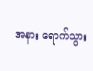အနား ရောက်သွား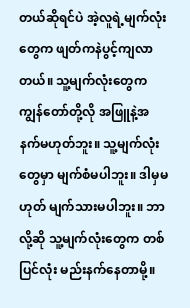တယ်ဆိုရင်ပဲ အဲ့လူရဲ့မျက်လုံးတွေက ဖျတ်ကနဲပွင့်ကျလာတယ်။ သူ့မျက်လုံးတွေက ကျွန်တော်တို့လို အဖြူနဲ့အနက်မဟုတ်ဘူး။ သူ့မျက်လုံးတွေမှာ မျက်စံမပါဘူး။ ဒါမှမဟုတ် မျက်သားမပါဘူး။ ဘာလို့ဆို သူ့မျက်လုံးတွေက တစ်ပြင်လုံး မည်းနက်နေတာမို့။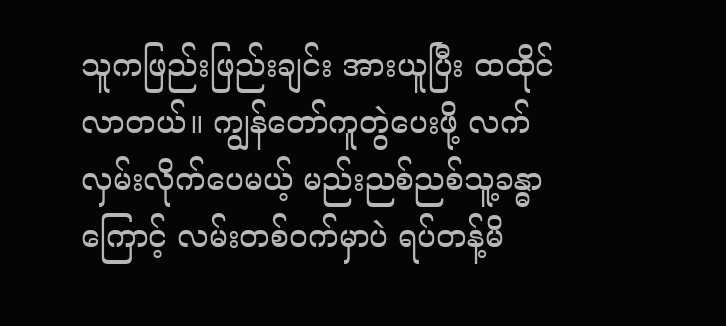သူကဖြည်းဖြည်းချင်း အားယူပြီး ထထိုင်လာတယ်။ ကျွန်တော်ကူတွဲပေးဖို့ လက်လှမ်းလိုက်ပေမယ့် မည်းညစ်ညစ်သူ့ခန္ဓာကြောင့် လမ်းတစ်ဝက်မှာပဲ ရပ်တန့်မိ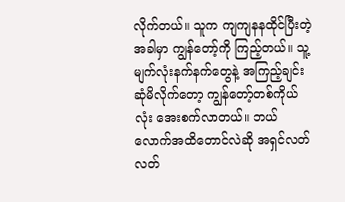လိုက်တယ်။ သူက ကျကျနနထိုင်ပြီးတဲ့အခါမှာ ကျွန်တော့်ကို ကြည့်တယ်။ သူ့မျက်လုံးနက်နက်တွေနဲ့ အကြည့်ချင်းဆုံမိလိုက်တော့ ကျွန်တော့်တစ်ကိုယ်လုံး အေးစက်လာတယ်။ ဘယ်လောက်အထိတောင်လဲဆို အရှင်လတ်လတ်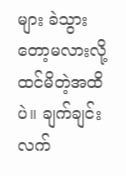များ ခဲသွားတော့မလားလို့ ထင်မိတဲ့အထိပဲ။ ချက်ချင်းလက်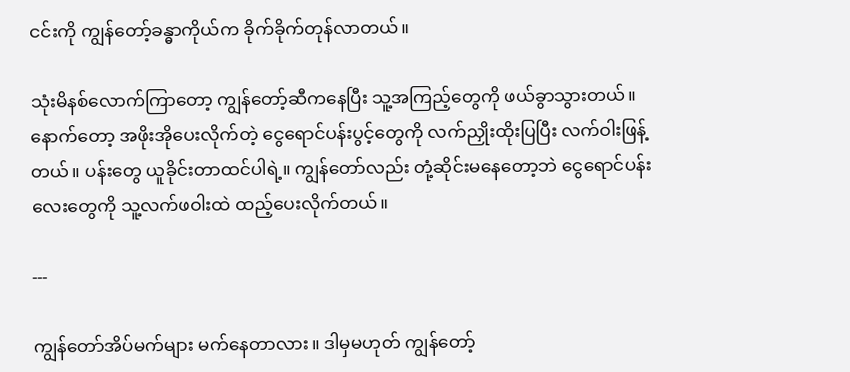ငင်းကို ကျွန်တော့်ခန္ဓာကိုယ်က ခိုက်ခိုက်တုန်လာတယ်။

သုံးမိနစ်လောက်ကြာတော့ ကျွန်တော့်ဆီကနေပြီး သူ့အကြည့်တွေကို ဖယ်ခွာသွားတယ်။ နောက်တော့ အဖိုးအိုပေးလိုက်တဲ့ ငွေရောင်ပန်းပွင့်တွေကို လက်ညှိုးထိုးပြပြီး လက်ဝါးဖြန့်တယ်။ ပန်းတွေ ယူခိုင်းတာထင်ပါရဲ့။ ကျွန်တော်လည်း တုံ့ဆိုင်းမနေတော့ဘဲ ငွေရောင်ပန်းလေးတွေကို သူ့လက်ဖဝါးထဲ ထည့်ပေးလိုက်တယ်။

---

ကျွန်တော်အိပ်မက်များ မက်နေတာလား။ ဒါမှမဟုတ် ကျွန်တော့်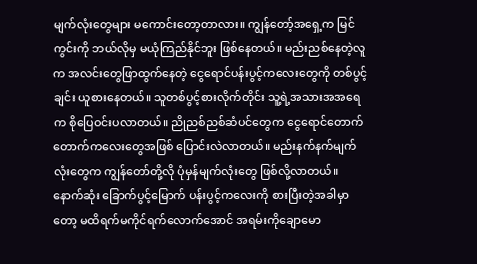မျက်လုံးတွေများ မကောင်းတော့တာလား။ ကျွန်တော့်အရှေ့က မြင်ကွင်းကို ဘယ်လိုမှ မယုံကြည်နိုင်ဘူး ဖြစ်နေတယ်။ မည်းညစ်နေတဲ့လူက အလင်းတွေဖြာထွက်နေတဲ့ ငွေရောင်ပန်းပွင့်ကလေးတွေကို တစ်ပွင့်ချင်း ယူစားနေတယ်။ သူတစ်ပွင့်စားလိုက်တိုင်း သူ့ရဲ့အသားအအရေက စိုပြေဝင်းပလာတယ်။ ညိုညစ်ညစ်ဆံပင်တွေက ငွေရောင်တောက်တောက်ကလေးတွေအဖြစ် ပြောင်းလဲလာတယ်။ မည်းနက်နက်မျက်လုံးတွေက ကျွန်တော်တို့လို ပုံမှန်မျက်လုံးတွေ ဖြစ်လို့လာတယ်။ နောက်ဆုံး ခြောက်ပွင့်မြောက် ပန်းပွင့်ကလေးကို စားပြီးတဲ့အခါမှာတော့ မထိရက်မကိုင်ရက်လောက်အောင် အရမ်းကိုချောမော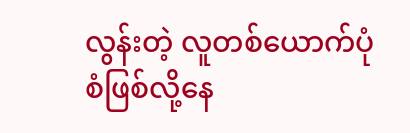လွန်းတဲ့ လူတစ်ယောက်ပုံစံဖြစ်လို့နေ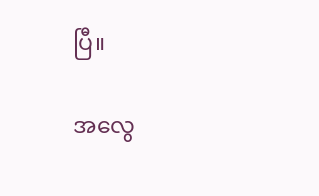ပြီ။

အလွေ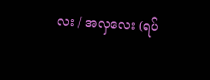လး / အလှလေး (ရပ်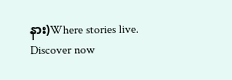နား)Where stories live. Discover now